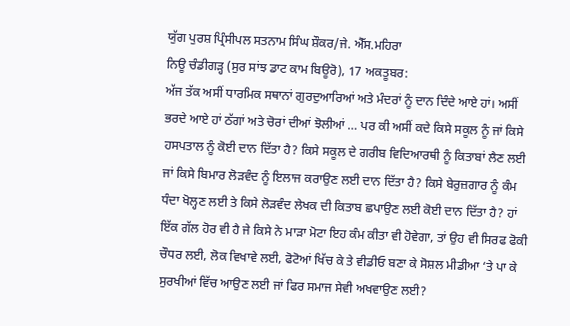ਯੁੱਗ ਪੁਰਸ਼ ਪ੍ਰਿੰਸੀਪਲ ਸਤਨਾਮ ਸਿੰਘ ਸ਼ੌਕਰ/ਜੇ. ਐੱਸ.ਮਹਿਰਾ
ਨਿਊ ਚੰਡੀਗੜ੍ਹ (ਸੁਰ ਸਾਂਝ ਡਾਟ ਕਾਮ ਬਿਊਰੋ), 17 ਅਕਤੂਬਰ:
ਅੱਜ ਤੱਕ ਅਸੀਂ ਧਾਰਮਿਕ ਸਥਾਨਾਂ ਗੁਰਦੁਆਰਿਆਂ ਅਤੇ ਮੰਦਰਾਂ ਨੂੰ ਦਾਨ ਦਿੰਦੇ ਆਏ ਹਾਂ। ਅਸੀਂ ਭਰਦੇ ਆਏ ਹਾਂ ਠੱਗਾਂ ਅਤੇ ਚੋਰਾਂ ਦੀਆਂ ਝੋਲੀਆਂ … ਪਰ ਕੀ ਅਸੀਂ ਕਦੇ ਕਿਸੇ ਸਕੂਲ ਨੂੰ ਜਾਂ ਕਿਸੇ ਹਸਪਤਾਲ ਨੂੰ ਕੋਈ ਦਾਨ ਦਿੱਤਾ ਹੈ? ਕਿਸੇ ਸਕੂਲ ਦੇ ਗਰੀਬ ਵਿਦਿਆਰਥੀ ਨੂੰ ਕਿਤਾਬਾਂ ਲੈਣ ਲਈ ਜਾਂ ਕਿਸੇ ਬਿਮਾਰ ਲੋੜਵੰਦ ਨੂੰ ਇਲਾਜ ਕਰਾਉਣ ਲਈ ਦਾਨ ਦਿੱਤਾ ਹੈ? ਕਿਸੇ ਬੇਰੁਜ਼ਗਾਰ ਨੂੰ ਕੰਮ ਧੰਦਾ ਖੋਲ੍ਹਣ ਲਈ ਤੇ ਕਿਸੇ ਲੋੜਵੰਦ ਲੇਖਕ ਦੀ ਕਿਤਾਬ ਛਪਾਉਣ ਲਈ ਕੋਈ ਦਾਨ ਦਿੱਤਾ ਹੈ? ਹਾਂ ਇੱਕ ਗੱਲ ਹੋਰ ਵੀ ਹੈ ਜੇ ਕਿਸੇ ਨੇ ਮਾੜਾ ਮੋਟਾ ਇਹ ਕੰਮ ਕੀਤਾ ਵੀ ਹੋਵੇਗਾ, ਤਾਂ ਉਹ ਵੀ ਸਿਰਫ ਫੋਕੀ ਚੌਧਰ ਲਈ, ਲੋਕ ਵਿਖਾਵੇ ਲਈ, ਫੋਟੋਆਂ ਖਿੱਚ ਕੇ ਤੇ ਵੀਡੀਓ ਬਣਾ ਕੇ ਸੋਸ਼ਲ ਮੀਡੀਆ ‘ਤੇ ਪਾ ਕੇ ਸੁਰਖੀਆਂ ਵਿੱਚ ਆਉਣ ਲਈ ਜਾਂ ਫਿਰ ਸਮਾਜ ਸੇਵੀ ਅਖਵਾਉਣ ਲਈ?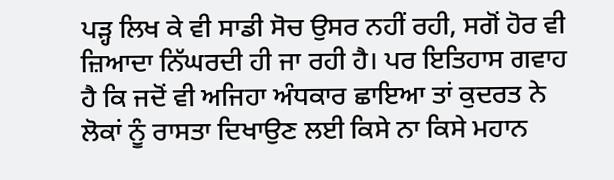ਪੜ੍ਹ ਲਿਖ ਕੇ ਵੀ ਸਾਡੀ ਸੋਚ ਉਸਰ ਨਹੀਂ ਰਹੀ, ਸਗੋਂ ਹੋਰ ਵੀ ਜ਼ਿਆਦਾ ਨਿੱਘਰਦੀ ਹੀ ਜਾ ਰਹੀ ਹੈ। ਪਰ ਇਤਿਹਾਸ ਗਵਾਹ ਹੈ ਕਿ ਜਦੋਂ ਵੀ ਅਜਿਹਾ ਅੰਧਕਾਰ ਛਾਇਆ ਤਾਂ ਕੁਦਰਤ ਨੇ ਲੋਕਾਂ ਨੂੰ ਰਾਸਤਾ ਦਿਖਾਉਣ ਲਈ ਕਿਸੇ ਨਾ ਕਿਸੇ ਮਹਾਨ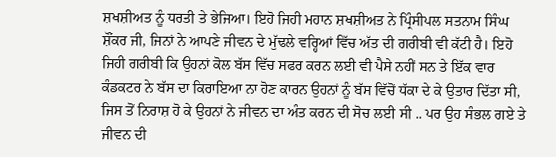ਸ਼ਖਸ਼ੀਅਤ ਨੂੰ ਧਰਤੀ ਤੇ ਭੇਜਿਆ। ਇਹੋ ਜਿਹੀ ਮਹਾਨ ਸ਼ਖਸ਼ੀਅਤ ਨੇ ਪ੍ਰਿੰਸੀਪਲ ਸਤਨਾਮ ਸਿੰਘ ਸ਼ੌਂਕਰ ਜੀ, ਜਿਨਾਂ ਨੇ ਆਪਣੇ ਜੀਵਨ ਦੇ ਮੁੱਢਲੇ ਵਰ੍ਹਿਆਂ ਵਿੱਚ ਅੱਤ ਦੀ ਗਰੀਬੀ ਵੀ ਕੱਟੀ ਹੈ। ਇਹੋ ਜਿਹੀ ਗਰੀਬੀ ਕਿ ਉਹਨਾਂ ਕੋਲ ਬੱਸ ਵਿੱਚ ਸਫਰ ਕਰਨ ਲਈ ਵੀ ਪੈਸੇ ਨਹੀਂ ਸਨ ਤੇ ਇੱਕ ਵਾਰ ਕੰਡਕਟਰ ਨੇ ਬੱਸ ਦਾ ਕਿਰਾਇਆ ਨਾ ਹੋਣ ਕਾਰਨ ਉਹਨਾਂ ਨੂੰ ਬੱਸ ਵਿੱਚੋਂ ਧੱਕਾ ਦੇ ਕੇ ਉਤਾਰ ਦਿੱਤਾ ਸੀ, ਜਿਸ ਤੋਂ ਨਿਰਾਸ਼ ਹੋ ਕੇ ਉਹਨਾਂ ਨੇ ਜੀਵਨ ਦਾ ਅੰਤ ਕਰਨ ਦੀ ਸੋਚ ਲਈ ਸੀ .. ਪਰ ਉਹ ਸੰਭਲ ਗਏ ਤੇ ਜੀਵਨ ਦੀ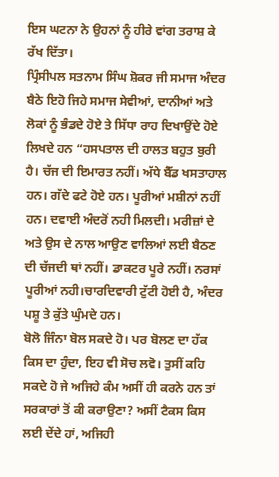ਇਸ ਘਟਨਾ ਨੇ ਉਹਨਾਂ ਨੂੰ ਹੀਰੇ ਵਾਂਗ ਤਰਾਸ਼ ਕੇ ਰੱਖ ਦਿੱਤਾ।
ਪ੍ਰਿੰਸੀਪਲ ਸਤਨਾਮ ਸਿੰਘ ਸ਼ੋਕਰ ਜੀ ਸਮਾਜ ਅੰਦਰ ਬੈਠੇ ਇਹੋ ਜਿਹੇ ਸਮਾਜ ਸੇਵੀਆਂ, ਦਾਨੀਆਂ ਅਤੇ ਲੋਕਾਂ ਨੂੰ ਭੰਡਦੇ ਹੋਏ ਤੇ ਸਿੱਧਾ ਰਾਹ ਦਿਖਾਉਂਦੇ ਹੋਏ ਲਿਖਦੇ ਹਨ “ਹਸਪਤਾਲ ਦੀ ਹਾਲਤ ਬਹੁਤ ਬੁਰੀ ਹੈ। ਚੱਜ ਦੀ ਇਮਾਰਤ ਨਹੀਂ। ਅੱਧੇ ਬੈੱਡ ਖਸਤਾਹਾਲ ਹਨ। ਗੱਦੇ ਫਟੇ ਹੋਏ ਹਨ। ਪੂਰੀਆਂ ਮਸ਼ੀਨਾਂ ਨਹੀਂ ਹਨ। ਦਵਾਈ ਅੰਦਰੋਂ ਨਹੀ ਮਿਲਦੀ। ਮਰੀਜ਼ਾਂ ਦੇ ਅਤੇ ਉਸ ਦੇ ਨਾਲ ਆਉਣ ਵਾਲਿਆਂ ਲਈ ਬੈਠਣ ਦੀ ਚੱਜਦੀ ਥਾਂ ਨਹੀਂ। ਡਾਕਟਰ ਪੂਰੇ ਨਹੀਂ। ਨਰਸਾਂ ਪੂਰੀਆਂ ਨਹੀ।ਚਾਰਦਿਵਾਰੀ ਟੁੱਟੀ ਹੋਈ ਹੈ, ਅੰਦਰ ਪਸ਼ੂ ਤੇ ਕੁੱਤੇ ਘੁੰਮਦੇ ਹਨ।
ਬੋਲੋ ਜਿੰਨਾ ਬੋਲ ਸਕਦੇ ਹੋ। ਪਰ ਬੋਲਣ ਦਾ ਹੱਕ ਕਿਸ ਦਾ ਹੁੰਦਾ, ਇਹ ਵੀ ਸੋਚ ਲਵੋ। ਤੁਸੀਂ ਕਹਿ ਸਕਦੇ ਹੋ ਜੇ ਅਜਿਹੇ ਕੰਮ ਅਸੀਂ ਹੀ ਕਰਨੇ ਹਨ ਤਾਂ ਸਰਕਾਰਾਂ ਤੋਂ ਕੀ ਕਰਾਉਣਾ? ਅਸੀਂ ਟੈਕਸ ਕਿਸ ਲਈ ਦੇਂਦੇ ਹਾਂ, ਅਜਿਹੀ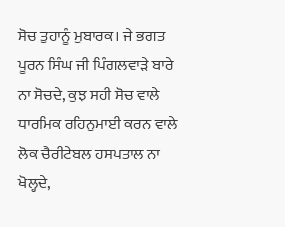ਸੋਚ ਤੁਹਾਨੂੰ ਮੁਬਾਰਕ। ਜੇ ਭਗਤ ਪੂਰਨ ਸਿੰਘ ਜੀ ਪਿੰਗਲਵਾੜੇ ਬਾਰੇ ਨਾ ਸੋਚਦੇ, ਕੁਝ ਸਹੀ ਸੋਚ ਵਾਲੇ ਧਾਰਮਿਕ ਰਹਿਨੁਮਾਈ ਕਰਨ ਵਾਲੇ ਲੋਕ ਚੈਰੀਟੇਬਲ ਹਸਪਤਾਲ ਨਾ ਖੋਲ੍ਹਦੇ,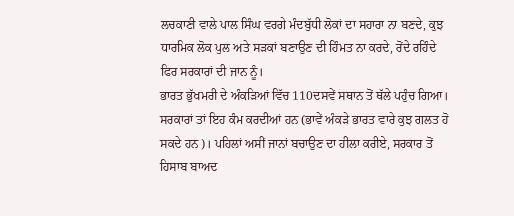ਲਚਕਾਣੀ ਵਾਲੇ ਪਾਲ ਸਿੰਘ ਵਰਗੇ ਮੰਦਬੁੱਧੀ ਲੋਕਾਂ ਦਾ ਸਹਾਰਾ ਨਾ ਬਣਦੇ, ਕੁਝ ਧਾਰਮਿਕ ਲੋਕ ਪੁਲ ਅਤੇ ਸੜਕਾਂ ਬਣਾਉਣ ਦੀ ਹਿੰਮਤ ਨਾ ਕਰਦੇ, ਰੋਂਦੇ ਰਹਿੰਦੇ ਫਿਰ ਸਰਕਾਰਾਂ ਦੀ ਜਾਨ ਨੂੰ।
ਭਾਰਤ ਭੁੱਖਮਰੀ ਦੇ ਅੰਕੜਿਆਂ ਵਿੱਚ 110ਦਸਵੇਂ ਸਥਾਨ ਤੋਂ ਥੱਲੇ ਪਹੁੰਚ ਗਿਆ। ਸਰਕਾਰਾਂ ਤਾਂ ਇਹ ਕੰਮ ਕਰਦੀਆਂ ਹਨ (ਭਾਵੇਂ ਅੰਕੜੇ ਭਾਰਤ ਵਾਰੇ ਕੁਝ ਗਲਤ ਹੋ ਸਕਦੇ ਹਨ)। ਪਹਿਲਾਂ ਅਸੀਂ ਜਾਨਾਂ ਬਚਾਉਣ ਦਾ ਹੀਲਾ ਕਰੀਏ, ਸਰਕਾਰ ਤੋਂ ਹਿਸਾਬ ਬਾਅਦ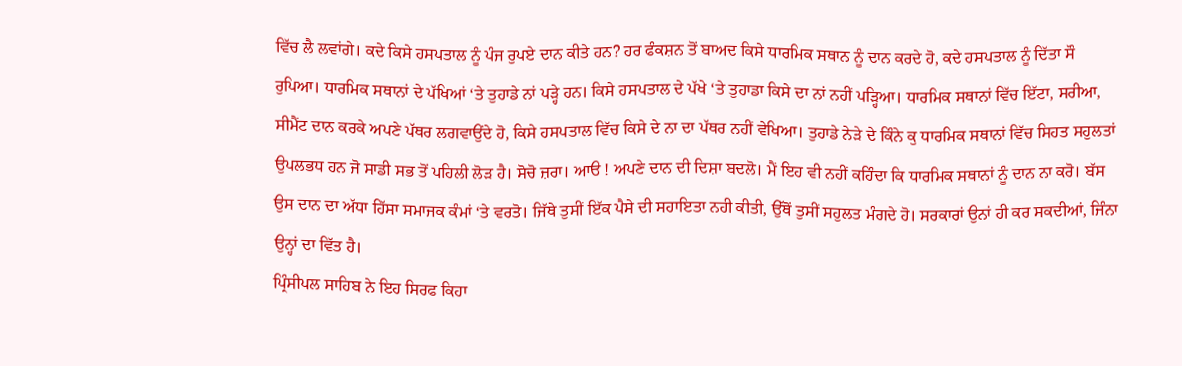ਵਿੱਚ ਲੈ ਲਵਾਂਗੇ। ਕਦੇ ਕਿਸੇ ਹਸਪਤਾਲ ਨੂੰ ਪੰਜ ਰੁਪਏ ਦਾਨ ਕੀਤੇ ਹਨ? ਹਰ ਫੰਕਸ਼ਨ ਤੋਂ ਬਾਅਦ ਕਿਸੇ ਧਾਰਮਿਕ ਸਥਾਨ ਨੂੰ ਦਾਨ ਕਰਦੇ ਹੋ, ਕਦੇ ਹਸਪਤਾਲ ਨੂੰ ਦਿੱਤਾ ਸੌ ਰੁਪਿਆ। ਧਾਰਮਿਕ ਸਥਾਨਾਂ ਦੇ ਪੱਖਿਆਂ ‘ਤੇ ਤੁਹਾਡੇ ਨਾਂ ਪੜ੍ਹੇ ਹਨ। ਕਿਸੇ ਹਸਪਤਾਲ ਦੇ ਪੱਖੇ ‘ਤੇ ਤੁਹਾਡਾ ਕਿਸੇ ਦਾ ਨਾਂ ਨਹੀਂ ਪੜ੍ਹਿਆ। ਧਾਰਮਿਕ ਸਥਾਨਾਂ ਵਿੱਚ ਇੱਟਾ, ਸਰੀਆ, ਸੀਮੈਂਟ ਦਾਨ ਕਰਕੇ ਅਪਣੇ ਪੱਥਰ ਲਗਵਾਉਂਦੇ ਹੋ, ਕਿਸੇ ਹਸਪਤਾਲ ਵਿੱਚ ਕਿਸੇ ਦੇ ਨਾ ਦਾ ਪੱਥਰ ਨਹੀਂ ਵੇਖਿਆ। ਤੁਹਾਡੇ ਨੇੜੇ ਦੇ ਕਿੰਨੇ ਕੁ ਧਾਰਮਿਕ ਸਥਾਨਾਂ ਵਿੱਚ ਸਿਹਤ ਸਹੁਲਤਾਂ ਉਪਲਭਧ ਹਨ ਜੋ ਸਾਡੀ ਸਭ ਤੋਂ ਪਹਿਲੀ ਲੋੜ ਹੈ। ਸੋਚੋ ਜ਼ਰਾ। ਆੳ ! ਅਪਣੇ ਦਾਨ ਦੀ ਦਿਸ਼ਾ ਬਦਲੋ। ਮੈਂ ਇਹ ਵੀ ਨਹੀਂ ਕਹਿੰਦਾ ਕਿ ਧਾਰਮਿਕ ਸਥਾਨਾਂ ਨੂੰ ਦਾਨ ਨਾ ਕਰੋ। ਬੱਸ ਉਸ ਦਾਨ ਦਾ ਅੱਧਾ ਹਿੱਸਾ ਸਮਾਜਕ ਕੰਮਾਂ ‘ਤੇ ਵਰਤੋ। ਜਿੱਥੇ ਤੁਸੀਂ ਇੱਕ ਪੈਸੇ ਦੀ ਸਹਾਇਤਾ ਨਹੀ ਕੀਤੀ, ਉੱਥੋਂ ਤੁਸੀਂ ਸਹੁਲਤ ਮੰਗਦੇ ਹੋ। ਸਰਕਾਰਾਂ ਉਨਾਂ ਹੀ ਕਰ ਸਕਦੀਆਂ, ਜਿੰਨਾ ਉਨ੍ਹਾਂ ਦਾ ਵਿੱਤ ਹੈ।
ਪ੍ਰਿੰਸੀਪਲ ਸਾਹਿਬ ਨੇ ਇਹ ਸਿਰਫ ਕਿਹਾ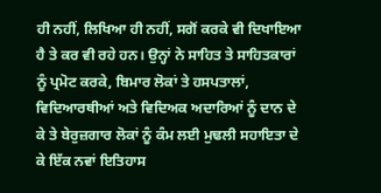ਹੀ ਨਹੀਂ, ਲਿਖਿਆ ਹੀ ਨਹੀਂ, ਸਗੋਂ ਕਰਕੇ ਵੀ ਦਿਖਾਇਆ ਹੈ ਤੇ ਕਰ ਵੀ ਰਹੇ ਹਨ। ਉਨ੍ਹਾਂ ਨੇ ਸਾਹਿਤ ਤੇ ਸਾਹਿਤਕਾਰਾਂ ਨੂੰ ਪ੍ਰਮੋਟ ਕਰਕੇ, ਬਿਮਾਰ ਲੋਕਾਂ ਤੇ ਹਸਪਤਾਲਾਂ, ਵਿਦਿਆਰਥੀਆਂ ਅਤੇ ਵਿਦਿਅਕ ਅਦਾਰਿਆਂ ਨੂੰ ਦਾਨ ਦੇ ਕੇ ਤੇ ਬੇਰੁਜ਼ਗਾਰ ਲੋਕਾਂ ਨੂੰ ਕੰਮ ਲਈ ਮੁਢਲੀ ਸਹਾਇਤਾ ਦੇ ਕੇ ਇੱਕ ਨਵਾਂ ਇਤਿਹਾਸ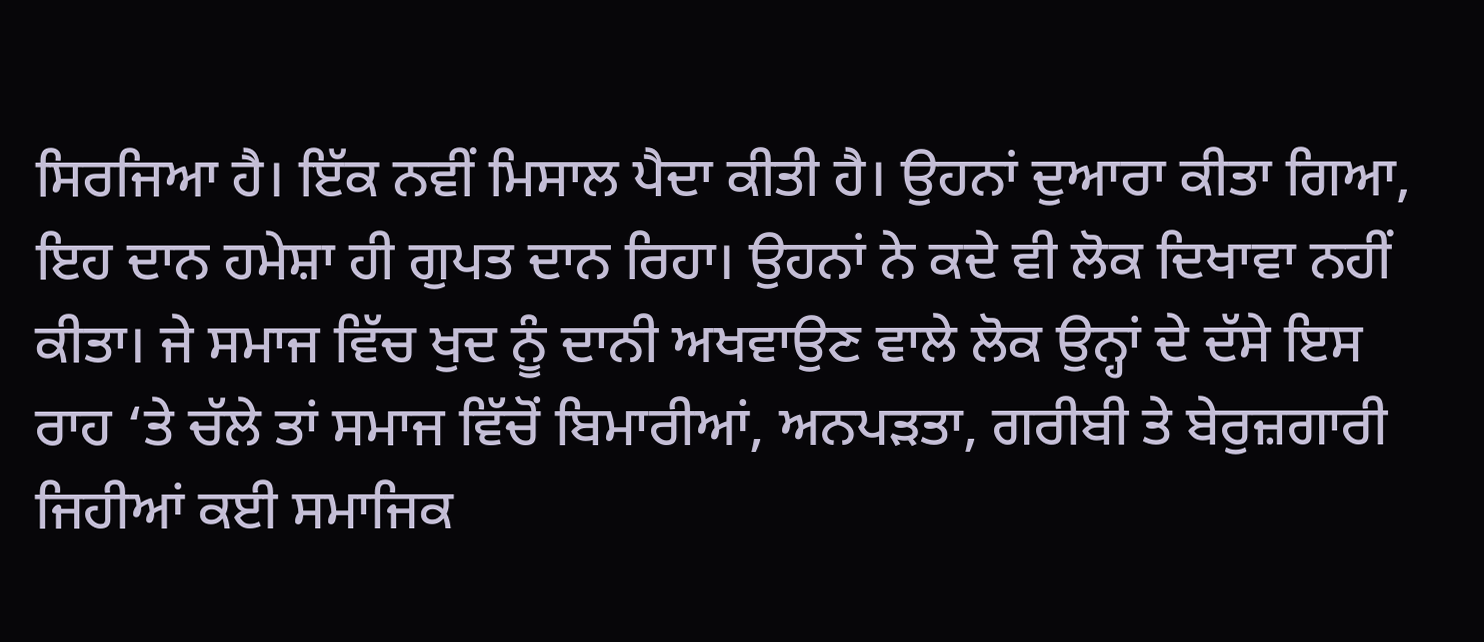ਸਿਰਜਿਆ ਹੈ। ਇੱਕ ਨਵੀਂ ਮਿਸਾਲ ਪੈਦਾ ਕੀਤੀ ਹੈ। ਉਹਨਾਂ ਦੁਆਰਾ ਕੀਤਾ ਗਿਆ, ਇਹ ਦਾਨ ਹਮੇਸ਼ਾ ਹੀ ਗੁਪਤ ਦਾਨ ਰਿਹਾ। ਉਹਨਾਂ ਨੇ ਕਦੇ ਵੀ ਲੋਕ ਦਿਖਾਵਾ ਨਹੀਂ ਕੀਤਾ। ਜੇ ਸਮਾਜ ਵਿੱਚ ਖੁਦ ਨੂੰ ਦਾਨੀ ਅਖਵਾਉਣ ਵਾਲੇ ਲੋਕ ਉਨ੍ਹਾਂ ਦੇ ਦੱਸੇ ਇਸ ਰਾਹ ‘ਤੇ ਚੱਲੇ ਤਾਂ ਸਮਾਜ ਵਿੱਚੋਂ ਬਿਮਾਰੀਆਂ, ਅਨਪੜਤਾ, ਗਰੀਬੀ ਤੇ ਬੇਰੁਜ਼ਗਾਰੀ ਜਿਹੀਆਂ ਕਈ ਸਮਾਜਿਕ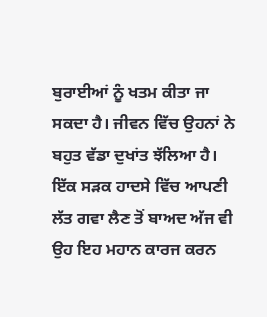ਬੁਰਾਈਆਂ ਨੂੰ ਖਤਮ ਕੀਤਾ ਜਾ ਸਕਦਾ ਹੈ। ਜੀਵਨ ਵਿੱਚ ਉਹਨਾਂ ਨੇ ਬਹੁਤ ਵੱਡਾ ਦੁਖਾਂਤ ਝੱਲਿਆ ਹੈ। ਇੱਕ ਸੜਕ ਹਾਦਸੇ ਵਿੱਚ ਆਪਣੀ ਲੱਤ ਗਵਾ ਲੈਣ ਤੋਂ ਬਾਅਦ ਅੱਜ ਵੀ ਉਹ ਇਹ ਮਹਾਨ ਕਾਰਜ ਕਰਨ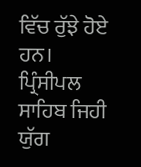ਵਿੱਚ ਰੁੱਝੇ ਹੋਏ ਹਨ। ਪ੍ਰਿੰਸੀਪਲ ਸਾਹਿਬ ਜਿਹੀ ਯੁੱਗ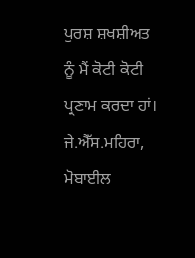ਪੁਰਸ਼ ਸ਼ਖਸ਼ੀਅਤ ਨੂੰ ਮੈਂ ਕੋਟੀ ਕੋਟੀ ਪ੍ਰਣਾਮ ਕਰਦਾ ਹਾਂ।
ਜੇ.ਐੱਸ.ਮਹਿਰਾ, ਮੋਬਾਈਲ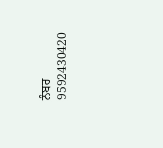ਨੰਬਰ 9592430420